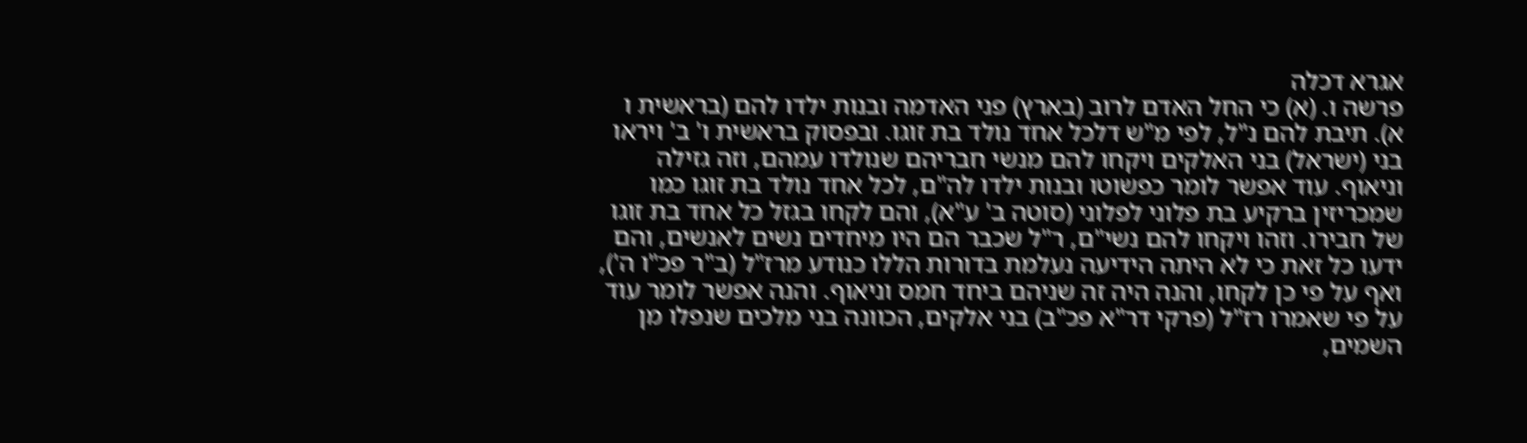אגרא דכלה
פרשה ו. (א) כי החל האדם לרוב (בארץ) פני האדמה ובנות ילדו להם (בראשית ו א). תיבת להם נ"ל, לפי מ"ש דלכל אחד נולד בת זוגו. ובפסוק בראשית ו' ב' ויראו בני (ישראל) בני האלקים ויקחו להם מנשי חבריהם שנולדו עמהם, וזה גזילה וניאוף. עוד אפשר לומר כפשוטו ובנות ילדו לה"ם, לכל אחד נולד בת זוגו כמו שמכריזין ברקיע בת פלוני לפלוני (סוטה ב' ע"א), והם לקחו בגזל כל אחד בת זוגו של חבירו. וזהו ויקחו להם נשי"ם, ר"ל שכבר הם היו מיחדים נשים לאנשים, והם ידעו כל זאת כי לא היתה הידיעה נעלמת בדורות הללו כנודע מרז"ל (ב"ר פכ"ו ה'), ואף על פי כן לקחו, והנה היה זה שניהם ביחד חמס וניאוף. והנה אפשר לומר עוד על פי שאמרו רז"ל (פרקי דר"א פכ"ב) בני אלקים, הכוונה בני מלכים שנפלו מן השמים,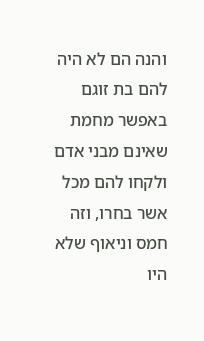והנה הם לא היה להם בת זוגם באפשר מחמת שאינם מבני אדם ולקחו להם מכל אשר בחרו, וזה חמס וניאוף שלא היו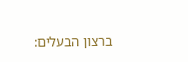ברצון הבעלים: